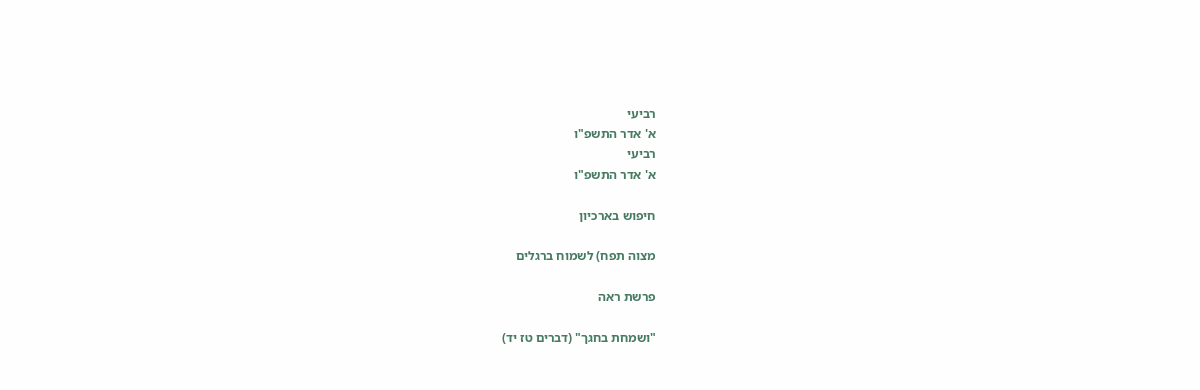רביעי
א' אדר התשפ"ו
רביעי
א' אדר התשפ"ו

חיפוש בארכיון

מצוה תפח) לשמוח ברגלים

פרשת ראה

"ושמחת בחגך" (דברים טז יד)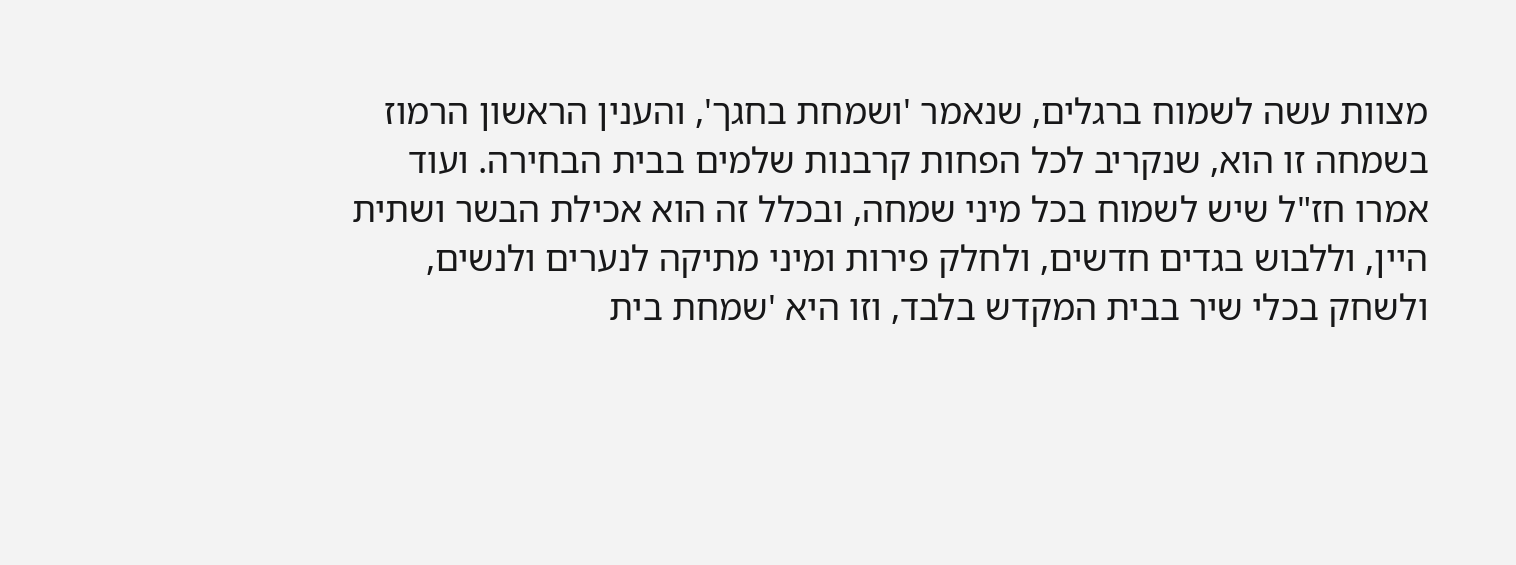מצוות עשה לשמוח ברגלים, שנאמר 'ושמחת בחגך', והענין הראשון הרמוז בשמחה זו הוא, שנקריב לכל הפחות קרבנות שלמים בבית הבחירה. ועוד אמרו חז"ל שיש לשמוח בכל מיני שמחה, ובכלל זה הוא אכילת הבשר ושתית היין, וללבוש בגדים חדשים, ולחלק פירות ומיני מתיקה לנערים ולנשים, ולשחק בכלי שיר בבית המקדש בלבד, וזו היא 'שמחת בית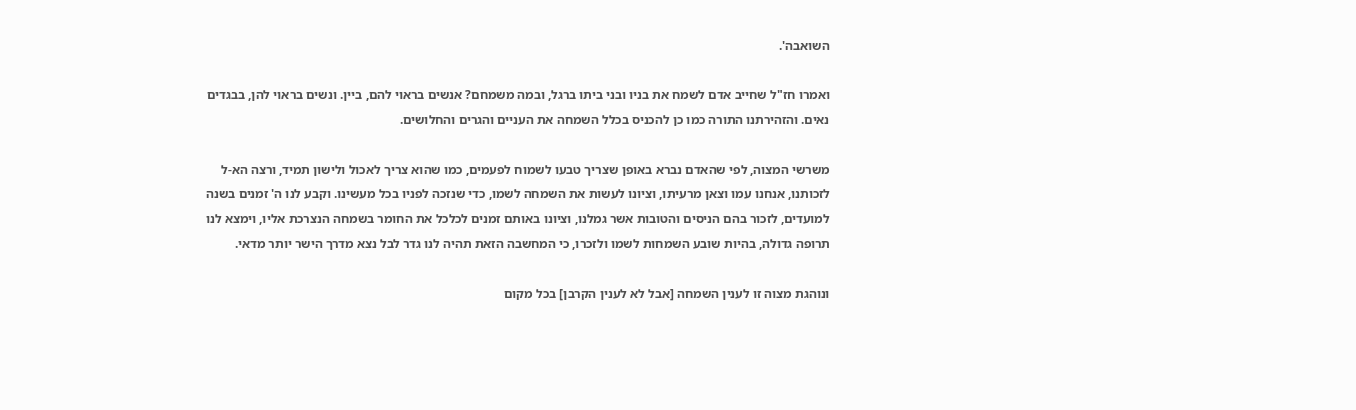השואבה'.

ואמרו חז"ל שחייב אדם לשמח את בניו ובני ביתו ברגל, ובמה משמחם? אנשים בראוי להם, ביין. ונשים בראוי להן, בבגדים נאים. והזהירתנו התורה כמו כן להכניס בכלל השמחה את העניים והגרים והחלושים.

משרשי המצוה, לפי שהאדם נברא באופן שצריך טבעו לשמוח לפעמים, כמו שהוא צריך לאכול ולישון תמיד, ורצה הא-ל לזכותנו, אנחנו עמו וצאן מרעיתו, וציונו לעשות את השמחה לשמו, כדי שנזכה לפניו בכל מעשינו. וקבע לנו ה' זמנים בשנה למועדים, לזכור בהם הניסים והטובות אשר גמלנו, וציונו באותם זמנים לכלכל את החומר בשמחה הנצרכת אליו, וימצא לנו תרופה גדולה, בהיות שובע השמחות לשמו ולזכרו, כי המחשבה הזאת תהיה לנו גדר לבל נצא מדרך הישר יותר מדאי.

ונוהגת מצוה זו לענין השמחה [אבל לא לענין הקרבן] בכל מקום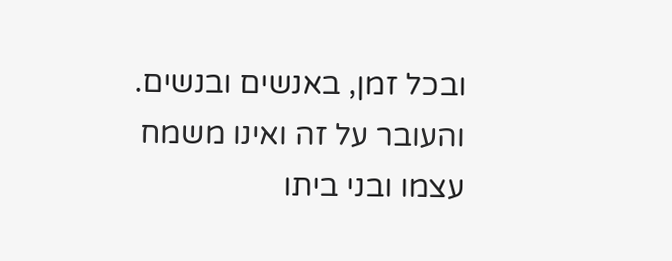ובכל זמן, באנשים ובנשים. והעובר על זה ואינו משמח עצמו ובני ביתו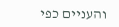והעניים כפי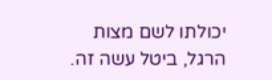יכולתו לשם מצות הרגל, ביטל עשה זה.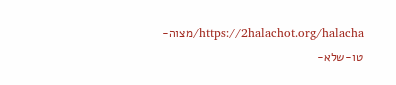https://2halachot.org/halacha/מצוה-טו-שלא-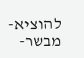להוציא-מבשר-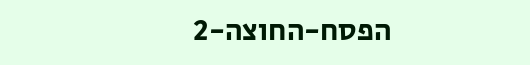הפסח-החוצה-2